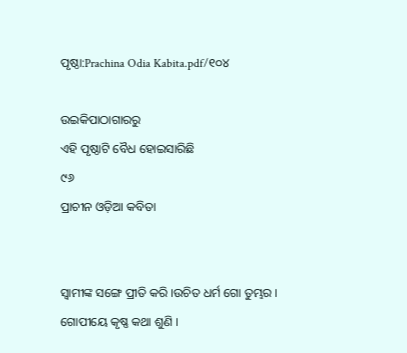ପୃଷ୍ଠା:Prachina Odia Kabita.pdf/୧୦୪

ଉଇକିପାଠାଗାର‌ରୁ
ଏହି ପୃଷ୍ଠାଟି ବୈଧ ହୋଇସାରିଛି
୯୬
ପ୍ରାଚୀନ ଓଡ଼ିଆ କବିତା


ସ୍ବାମୀଙ୍କ ସଙ୍ଗେ ପ୍ରୀତି କରି ।ଉଚିତ ଧର୍ମ ଗୋ ତୁମ୍ଭର ।
ଗୋପୀୟେ କୃଷ୍ଣ କଥା ଶୁଣି ।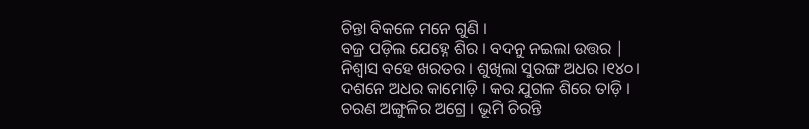ଚିନ୍ତା ବିକଳେ ମନେ ଗୁଣି ।
ବଜ୍ର ପଡ଼ିଲ ଯେହ୍ନେ ଶିର । ବଦନୁ ନଇଲା ଉତ୍ତର |
ନିଶ୍ବାସ ବହେ ଖରତର । ଶୁଖିଲା ସୁରଙ୍ଗ ଅଧର ।୧୪୦।
ଦଶନେ ଅଧର କାମୋଡ଼ି । କର ଯୁଗଳ ଶିରେ ତାଡ଼ି ।
ଚରଣ ଅଙ୍ଗୁଳିର ଅଗ୍ରେ । ଭୂମି ଚିରନ୍ତି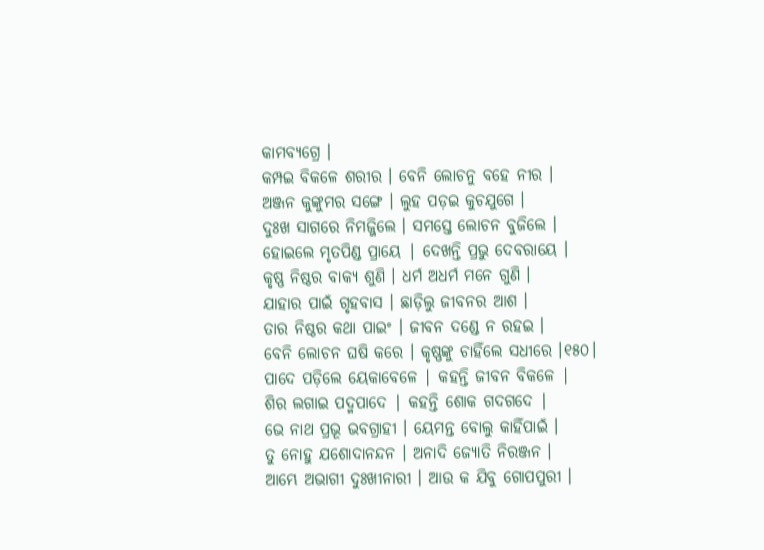କାମବ୍ୟଗ୍ରେ ।
କମ୍ପଇ ବିକଳେ ଶରୀର । ବେନି ଲୋଚନୁ ବହେ ନୀର ।
ଅଞ୍ଜନ କୁଙ୍କୁମର ସଙ୍ଗେ । ଲୁହ ପଡ଼ଇ କୁଚଯୁଗେ ।
ଦୁଃଖ ସାଗରେ ନିମଜ୍ଜିଲେ । ସମସ୍ତେ ଲୋଚନ ବୁଜିଲେ ।
ହୋଇଲେ ମୃତପିଣ୍ଡ ପ୍ରାୟେ | ଦେଖନ୍ତି ପ୍ରଭୁ ଦେବରାୟେ ।
କୃଷ୍ଣ ନିଷ୍ଠର ବାକ୍ୟ ଶୁଣି । ଧର୍ମ ଅଧର୍ମ ମନେ ଗୁଣି ।
ଯାହାର ପାଇଁ ଗୃହବାସ । ଛାଡ଼ିଲୁ ଜୀବନର ଆଶ ।
ତାର ନିଷ୍ଠର କଥା ପାଇଂ । ଜୀବନ ଦଣ୍ଡେ ନ ରହଇ ।
ବେନି ଲୋଚନ ଘଷି କରେ । କୃଷ୍ଣଙ୍କୁ ଚାହିଁଲେ ସଧୀରେ ।୧୫୦।
ପାଦେ ପଡ଼ିଲେ ୟେକାବେଳେ | କହନ୍ତି ଜୀବନ ବିକଳେ |
ଶିର ଲଗାଇ ପଦ୍ମପାଦେ | କହନ୍ତି ଶୋକ ଗଦଗଦେ |
ଭେ ନାଥ ପ୍ରଭୂ ଭବଗ୍ରାହୀ । ୟେମନ୍ତ ବୋଲୁ କାହିଁପାଇଁ ।
ତୁ ନୋହୁ ଯଶୋଦାନନ୍ଦନ । ଅନାଦି ଜ୍ୟୋତି ନିରଞ୍ଜନ ।
ଆମ୍ଭେ ଅଭାଗୀ ଦୁଃଖୀନାରୀ । ଆଉ କ ଯିବୁ ଗୋପପୁରୀ ।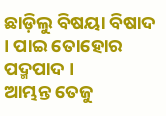ଛାଡ଼ିଲୁ ବିଷୟା ବିଷାଦ । ପାଇ ତୋହୋର ପଦ୍ମପାଦ ।
ଆମ୍ଭନ୍ତ ତେଜୁ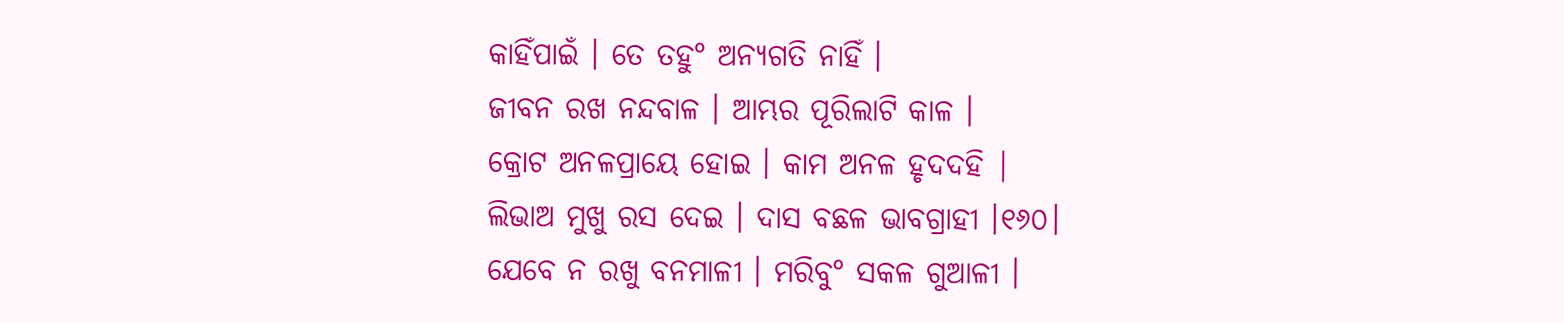କାହିଁପାଇଁ । ତେ ତହୁ° ଅନ୍ୟଗତି ନାହିଁ ।
ଜୀବନ ରଖ ନନ୍ଦବାଳ । ଆମ୍ଭର ପୂରିଲାଟି କାଳ ।
କ୍ରୋଟ ଅନଳପ୍ରାୟେ ହୋଇ । କାମ ଅନଳ ହୃଦଦହି |
ଲିଭାଅ ମୁଖୁ ରସ ଦେଇ । ଦାସ ବଛଳ ଭାବଗ୍ରାହୀ ।୧୬୦।
ଯେବେ ନ ରଖୁ ବନମାଳୀ । ମରିବୁ° ସକଳ ଗୁଆଳୀ ।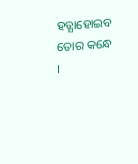ହତ୍ଯାହୋଇବ ତୋର କନ୍ଧେ ।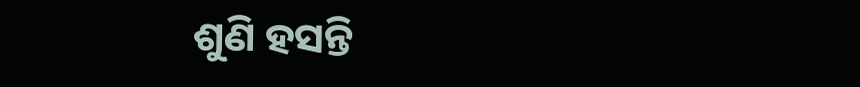ଶୁଣି ହସନ୍ତି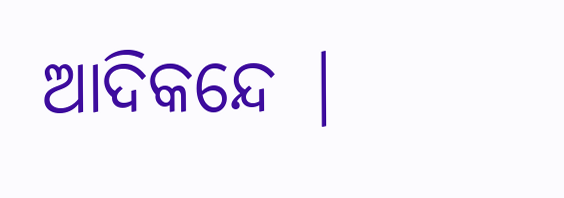ଆଦିକନ୍ଦେ |